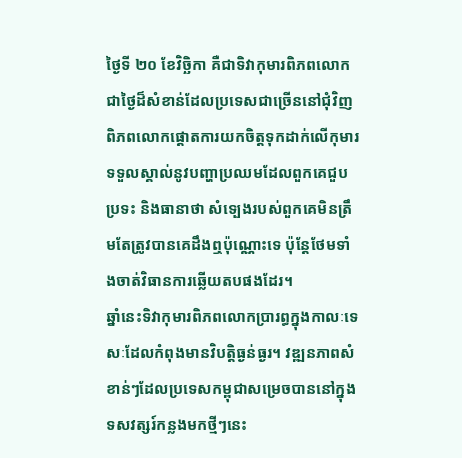ថ្ងៃទី ២០ ខែវិច្ឆិកា គឺជាទិវាកុមារពិភពលោក ជាថ្ងៃដ៏សំខាន់ដែលប្រទេសជាច្រើននៅជុំវិញពិភពលោកផ្តោតការយកចិត្តទុកដាក់លើកុមារ ទទួលស្គាល់នូវបញ្ហាប្រឈមដែលពួកគេជួបប្រទះ និងធានាថា សំទ្បេងរបស់ពួកគេមិនត្រឹមតែត្រូវបានគេដឹងឮប៉ុណ្ណោះទេ ប៉ុន្តែថែមទាំងចាត់វិធានការឆ្លើយតបផងដែរ។
ឆ្នាំនេះទិវាកុមារពិភពលោកប្រារព្ធក្នុងកាលៈទេសៈដែលកំពុងមានវិបត្តិធ្ងន់ធ្ងរ។ វឌ្ឍនភាពសំខាន់ៗដែលប្រទេសកម្ពុជាសម្រេចបាននៅក្នុងទសវត្សរ៍កន្លងមកថ្មីៗនេះ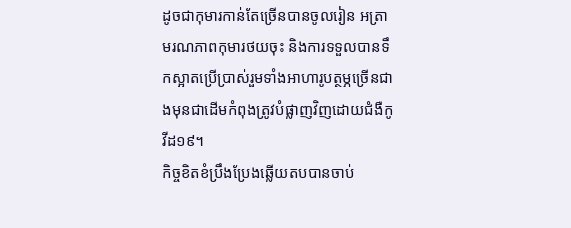ដូចជាកុមារកាន់តែច្រើនបានចូលរៀន អត្រាមរណភាពកុមារថយចុះ និងការទទួលបានទឹកស្អាតប្រើប្រាស់រួមទាំងអាហារូបត្ថម្ភច្រើនជាងមុនជាដើមកំពុងត្រូវបំផ្លាញវិញដោយជំងឺកូវីដ១៩។
កិច្ចខិតខំប្រឹងប្រែងឆ្លើយតបបានចាប់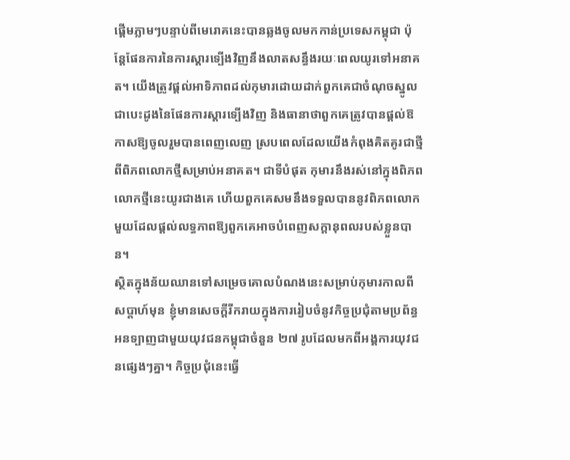ផ្តើមភ្លាមៗបន្ទាប់ពីមេរោគនេះបានឆ្លងចូលមកកាន់ប្រទេសកម្ពុជា ប៉ុន្តែផែនការនៃការស្តារទ្បើងវិញនឹងលាតសន្ធឹងរយៈពេលយូរទៅអនាគត។ យើងត្រូវផ្តល់អាទិភាពដល់កុមារដោយដាក់ពួកគេជាចំណុចស្នូល ជាបេះដូងនៃផែនការស្តារទ្បើងវិញ និងធានាថាពួកគេត្រូវបានផ្ដល់ឱកាសឱ្យចូលរួមបានពេញលេញ ស្របពេលដែលយើងកំពុងគិតគូរជាថ្មីពីពិភពលោកថ្មីសម្រាប់អនាគត។ ជាទីបំផុត កុមារនឹងរស់នៅក្នុងពិភពលោកថ្មីនេះយូរជាងគេ ហើយពួកគេសមនឹងទទួលបាននូវពិភពលោកមួយដែលផ្ដល់លទ្ធភាពឱ្យពួកគេអាចបំពេញសក្ដានុពលរបស់ខ្លួនបាន។
ស្ថិតក្នុងន័យឈានទៅសម្រេចគោលបំណងនេះសម្រាប់កុមារកាលពីសប្តាហ៍មុន ខ្ញុំមានសេចក្តីរីករាយក្នុងការរៀបចំនូវកិច្ចប្រជុំតាមប្រព័ន្ធអនទ្បាញជាមួយយុវជនកម្ពុជាចំនួន ២៧ រូបដែលមកពីអង្គការយុវជនផ្សេងៗគ្នា។ កិច្ចប្រជុំនេះធ្វើ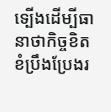ទ្បើងដើម្បីធានាថាកិច្ចខិតខំប្រឹងប្រែងរ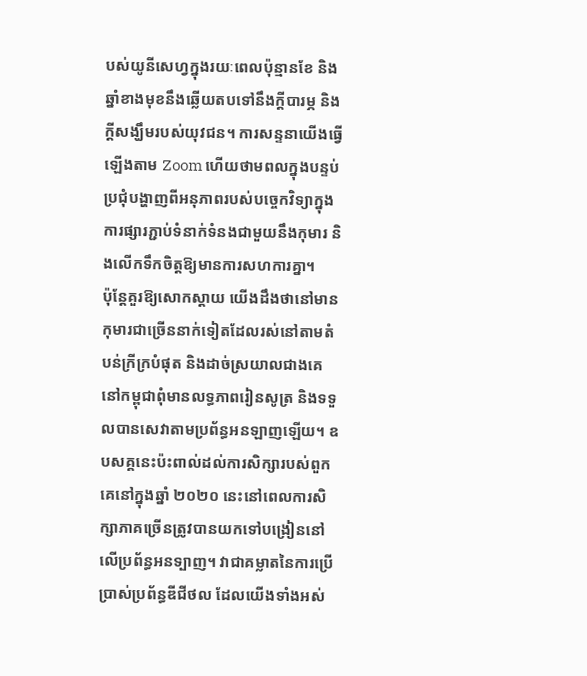បស់យូនីសេហ្វក្នុងរយៈពេលប៉ុន្មានខែ និងឆ្នាំខាងមុខនឹងឆ្លើយតបទៅនឹងក្តីបារម្ភ និងក្តីសង្ឃឹមរបស់យុវជន។ ការសន្ទនាយើងធ្វើឡើងតាម Zoom ហើយថាមពលក្នុងបន្ទប់ប្រជុំបង្ហាញពីអនុភាពរបស់បច្ចេកវិទ្យាក្នុងការផ្សារភ្ជាប់ទំនាក់ទំនងជាមួយនឹងកុមារ និងលើកទឹកចិត្តឱ្យមានការសហការគ្នា។
ប៉ុន្តែគួរឱ្យសោកស្ដាយ យើងដឹងថានៅមានកុមារជាច្រើននាក់ទៀតដែលរស់នៅតាមតំបន់ក្រីក្របំផុត និងដាច់ស្រយាលជាងគេនៅកម្ពុជាពុំមានលទ្ធភាពរៀនសូត្រ និងទទួលបានសេវាតាមប្រព័ន្ធអនឡាញឡើយ។ ឧបសគ្គនេះប៉ះពាល់ដល់ការសិក្សារបស់ពួកគេនៅក្នុងឆ្នាំ ២០២០ នេះនៅពេលការសិក្សាភាគច្រើនត្រូវបានយកទៅបង្រៀននៅលើប្រព័ន្ធអនទ្បាញ។ វាជាគម្លាតនៃការប្រើប្រាស់ប្រព័ន្ធឌីជីថល ដែលយើងទាំងអស់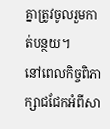គ្នាត្រូវចូលរួមកាត់បន្ថយ។
នៅពេលកិច្ចពិភាក្សាជជែកអំពីសា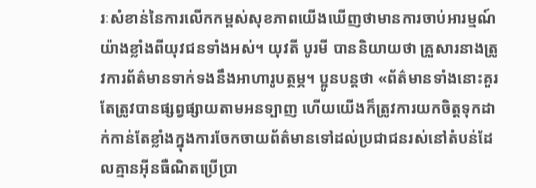រៈសំខាន់នៃការលើកកម្ពស់សុខភាពយើងឃើញថាមានការចាប់អារម្មណ៍យ៉ាងខ្លាំងពីយុវជនទាំងអស់។ យុវតី បូរមី បាននិយាយថា គ្រួសារនាងត្រូវការព័ត៌មានទាក់ទងនឹងអាហារូបត្ថម្ភ។ ប្អូនបន្តថា «ព័ត៌មានទាំងនោះគួរតែត្រូវបានផ្សព្វផ្សាយតាមអនទ្បាញ ហើយយើងក៏ត្រូវការយកចិត្តទុកដាក់កាន់តែខ្លាំងក្នុងការចែកចាយព័ត៌មានទៅដល់ប្រជាជនរស់នៅតំបន់ដែលគ្មានអ៊ីនធឺណិតប្រើប្រា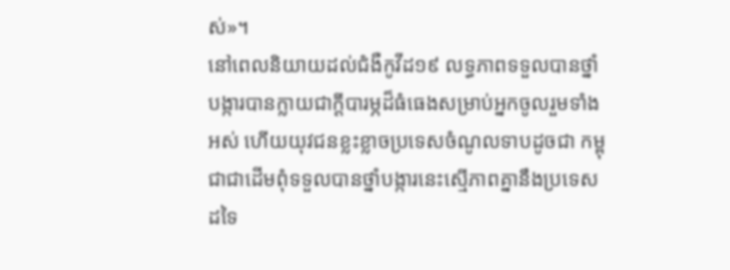ស់»។
នៅពេលនិយាយដល់ជំងឺកូវីដ១៩ លទ្ធភាពទទួលបានថ្នាំបង្ការបានក្លាយជាក្តីបារម្ភដ៏ធំធេងសម្រាប់អ្នកចូលរួមទាំងអស់ ហើយយុវជនខ្លះខ្លាចប្រទេសចំណូលទាបដូចជា កម្ពុជាជាដើមពុំទទួលបានថ្នាំបង្ការនេះស្មើភាពគ្នានឹងប្រទេសដទៃ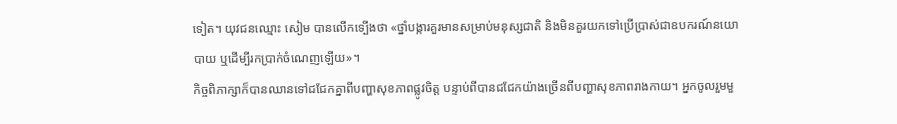ទៀត។ យុវជនឈ្មោះ សៀម បានលើកទ្បើងថា «ថ្នាំបង្ការគួរមានសម្រាប់មនុស្សជាតិ និងមិនគួរយកទៅប្រើប្រាស់ជាឧបករណ៍នយោបាយ ឬដើម្បីរកប្រាក់ចំណេញឡើយ»។
កិច្ចពិភាក្សាក៏បានឈានទៅជជែកគ្នាពីបញ្ហាសុខភាពផ្លូវចិត្ត បន្ទាប់ពីបានជជែកយ៉ាងច្រើនពីបញ្ហាសុខភាពរាងកាយ។ អ្នកចូលរួមមួ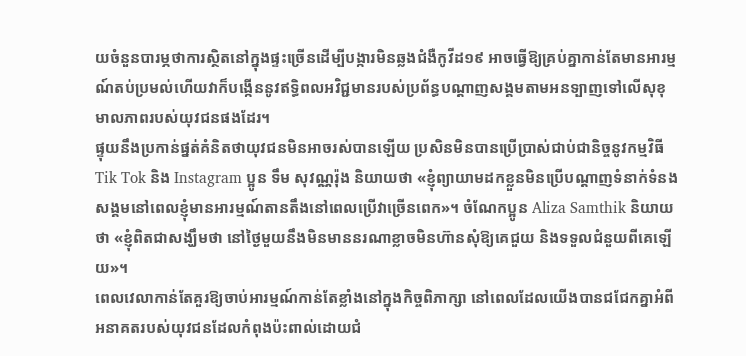យចំនួនបារម្ភថាការស្ថិតនៅក្នុងផ្ទះច្រើនដើម្បីបង្ការមិនឆ្លងជំងឺកូវីដ១៩ អាចធ្វើឱ្យគ្រប់គ្នាកាន់តែមានអារម្មណ៍តប់ប្រមល់ហើយវាក៏បង្កើននូវឥទ្ធិពលអវិជ្ជមានរបស់ប្រព័ន្ធបណ្តាញសង្គមតាមអនទ្បាញទៅលើសុខុមាលភាពរបស់យុវជនផងដែរ។
ផ្ទុយនឹងប្រកាន់ផ្នត់គំនិតថាយុវជនមិនអាចរស់បានឡើយ ប្រសិនមិនបានប្រើប្រាស់ជាប់ជានិច្ចនូវកម្មវិធី Tik Tok និង Instagram ប្អូន ទឹម សុវណ្ណរ៉ុង និយាយថា «ខ្ញុំព្យាយាមដកខ្លួនមិនប្រើបណ្ដាញទំនាក់ទំនងសង្គមនៅពេលខ្ញុំមានអារម្មណ៍តានតឹងនៅពេលប្រើវាច្រើនពេក»។ ចំណែកប្អូន Aliza Samthik និយាយថា «ខ្ញុំពិតជាសង្ឃឹមថា នៅថ្ងៃមួយនឹងមិនមាននរណាខ្លាចមិនហ៊ានសុំឱ្យគេជួយ និងទទួលជំនួយពីគេឡើយ»។
ពេលវេលាកាន់តែគួរឱ្យចាប់អារម្មណ៍កាន់តែខ្លាំងនៅក្នុងកិច្ចពិភាក្សា នៅពេលដែលយើងបានជជែកគ្នាអំពីអនាគតរបស់យុវជនដែលកំពុងប៉ះពាល់ដោយជំ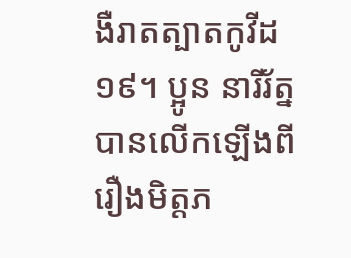ងឺរាតត្បាតកូវីដ ១៩។ ប្អូន នារីរ័ត្ន បានលើកឡើងពីរឿងមិត្តភ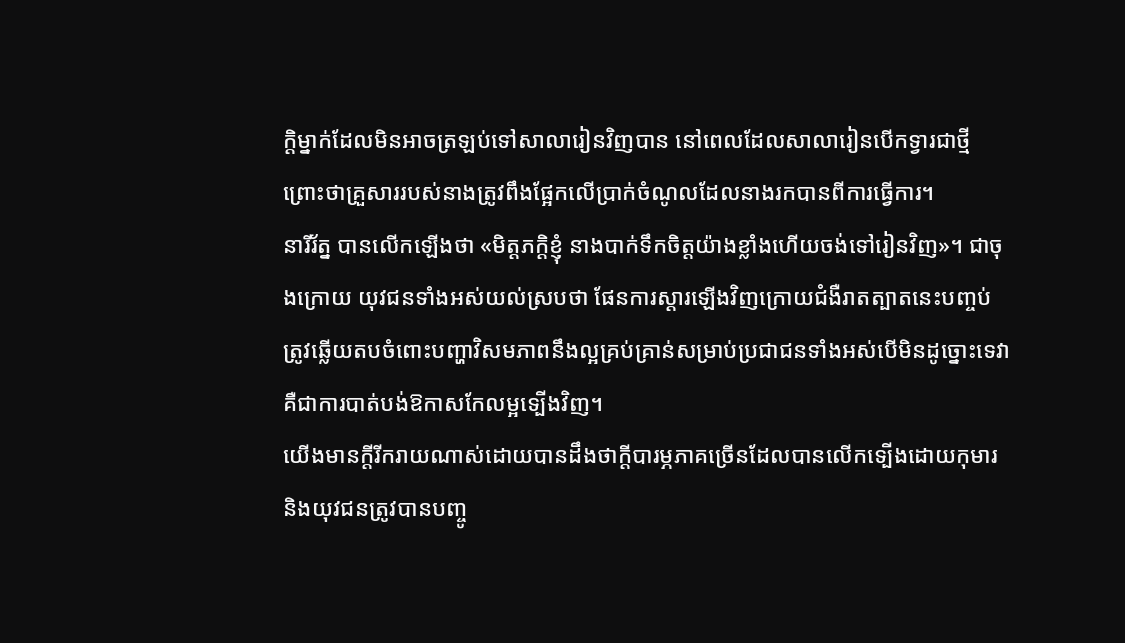ក្តិម្នាក់ដែលមិនអាចត្រឡប់ទៅសាលារៀនវិញបាន នៅពេលដែលសាលារៀនបើកទ្វារជាថ្មី ព្រោះថាគ្រួសាររបស់នាងត្រូវពឹងផ្អែកលើប្រាក់ចំណូលដែលនាងរកបានពីការធ្វើការ។
នារីរ័ត្ន បានលើកឡើងថា «មិត្តភក្តិខ្ញុំ នាងបាក់ទឹកចិត្តយ៉ាងខ្លាំងហើយចង់ទៅរៀនវិញ»។ ជាចុងក្រោយ យុវជនទាំងអស់យល់ស្របថា ផែនការស្ដារឡើងវិញក្រោយជំងឺរាតត្បាតនេះបញ្ចប់ត្រូវឆ្លើយតបចំពោះបញ្ហាវិសមភាពនឹងល្អគ្រប់គ្រាន់សម្រាប់ប្រជាជនទាំងអស់បើមិនដូច្នោះទេវាគឺជាការបាត់បង់ឱកាសកែលម្អទ្បើងវិញ។
យើងមានក្តីរីករាយណាស់ដោយបានដឹងថាក្តីបារម្ភភាគច្រើនដែលបានលើកទ្បើងដោយកុមារ និងយុវជនត្រូវបានបញ្ចូ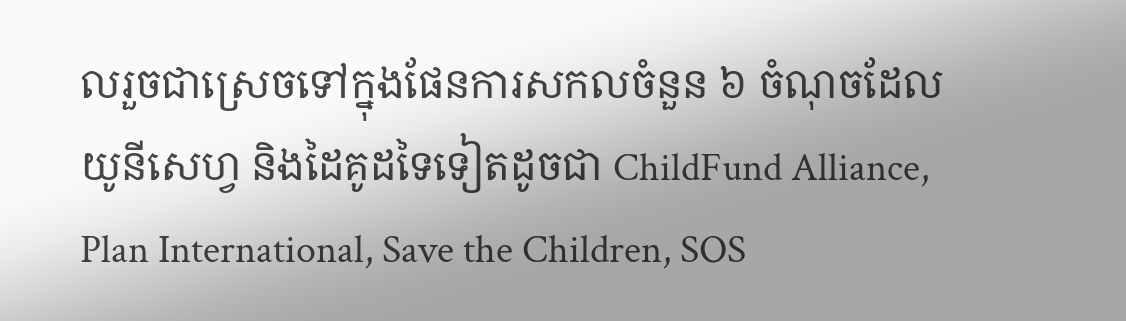លរួចជាស្រេចទៅក្នុងផែនការសកលចំនួន ៦ ចំណុចដែលយូនីសេហ្វ និងដៃគូដទៃទៀតដូចជា ChildFund Alliance, Plan International, Save the Children, SOS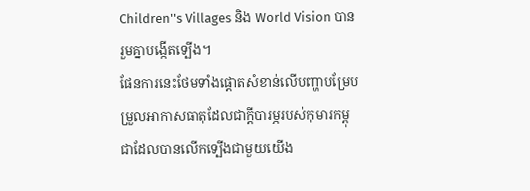Children''s Villages និង World Vision បានរួមគ្នាបង្កើតទ្បើង។
ផែនការនេះថែមទាំងផ្តោតសំខាន់លើបញ្ហាបម្រែបម្រួលអាកាសធាតុដែលជាក្តីបារម្ភរបស់កុមារកម្ពុជាដែលបានលើកទ្បើងជាមួយយើង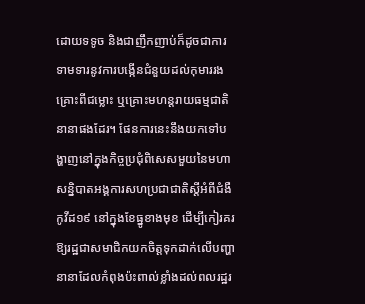ដោយទទូច និងជាញឹកញាប់ក៏ដូចជាការទាមទារនូវការបង្កើនជំនួយដល់កុមាររងគ្រោះពីជម្លោះ ឬគ្រោះមហន្តរាយធម្មជាតិនានាផងដែរ។ ផែនការនេះនឹងយកទៅបង្ហាញនៅក្នុងកិច្ចប្រជុំពិសេសមួយនៃមហាសន្និបាតអង្គការសហប្រជាជាតិស្តីអំពីជំងឺកូវីដ១៩ នៅក្នុងខែធ្នូខាងមុខ ដើម្បីកៀរគរឱ្យរដ្ឋជាសមាជិកយកចិត្តទុកដាក់លើបញ្ហានានាដែលកំពុងប៉ះពាល់ខ្លាំងដល់ពលរដ្ឋរ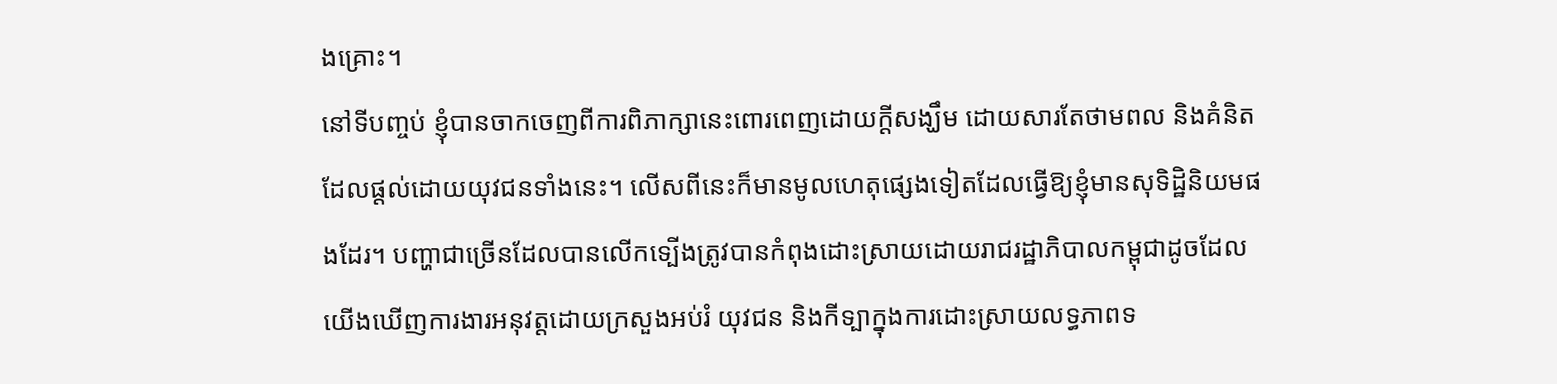ងគ្រោះ។
នៅទីបញ្ចប់ ខ្ញុំបានចាកចេញពីការពិភាក្សានេះពោរពេញដោយក្ដីសង្ឃឹម ដោយសារតែថាមពល និងគំនិតដែលផ្ដល់ដោយយុវជនទាំងនេះ។ លើសពីនេះក៏មានមូលហេតុផ្សេងទៀតដែលធ្វើឱ្យខ្ញុំមានសុទិដ្ឋិនិយមផងដែរ។ បញ្ហាជាច្រើនដែលបានលើកទ្បើងត្រូវបានកំពុងដោះស្រាយដោយរាជរដ្ឋាភិបាលកម្ពុជាដូចដែលយើងឃើញការងារអនុវត្តដោយក្រសួងអប់រំ យុវជន និងកីទ្បាក្នុងការដោះស្រាយលទ្ធភាពទ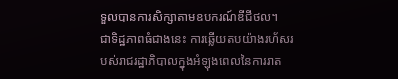ទួលបានការសិក្សាតាមឧបករណ៍ឌីជីថល។
ជាទិដ្ឋភាពធំជាងនេះ ការឆ្លើយតបយ៉ាងរហ័សរបស់រាជរដ្ឋាភិបាលក្នុងអំឡុងពេលនៃការរាត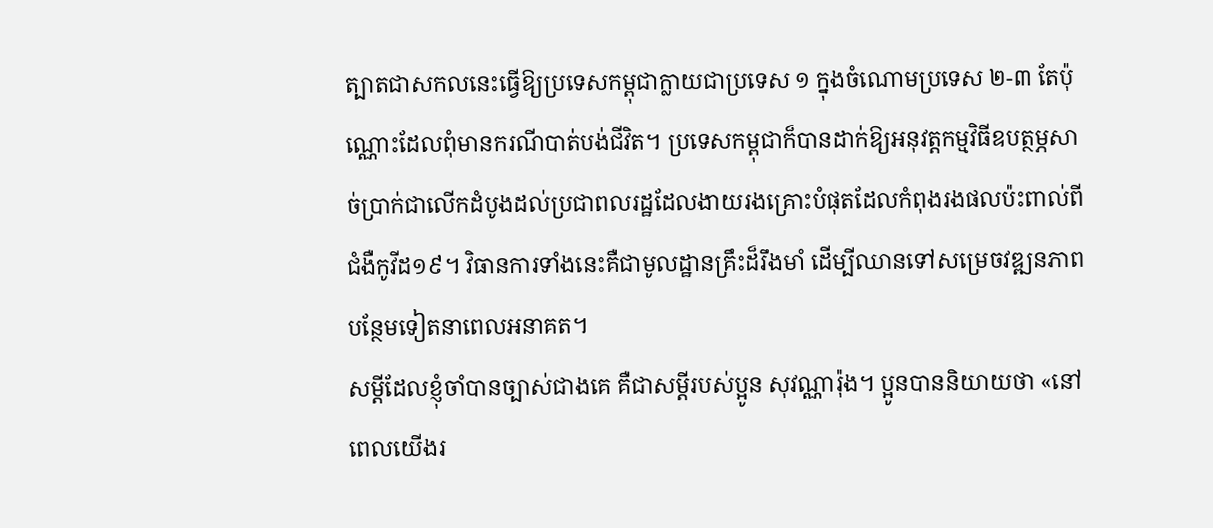ត្បាតជាសកលនេះធ្វើឱ្យប្រទេសកម្ពុជាក្លាយជាប្រទេស ១ ក្នុងចំណោមប្រទេស ២-៣ តែប៉ុណ្ណោះដែលពុំមានករណីបាត់បង់ជីវិត។ ប្រទេសកម្ពុជាក៏បានដាក់ឱ្យអនុវត្តកម្មវិធីឧបត្ថម្ភសាច់ប្រាក់ជាលើកដំបូងដល់ប្រជាពលរដ្ឋដែលងាយរងគ្រោះបំផុតដែលកំពុងរងផលប៉ះពាល់ពីជំងឺកូវីដ១៩។ វិធានការទាំងនេះគឺជាមូលដ្ឋានគ្រឹះដ៏រឹងមាំ ដើម្បីឈានទៅសម្រេចវឌ្ឍនភាពបន្ថែមទៀតនាពេលអនាគត។
សម្តីដែលខ្ញុំចាំបានច្បាស់ជាងគេ គឺជាសម្តីរបស់ប្អូន សុវណ្ណារ៉ុង។ ប្អូនបាននិយាយថា «នៅពេលយើងរ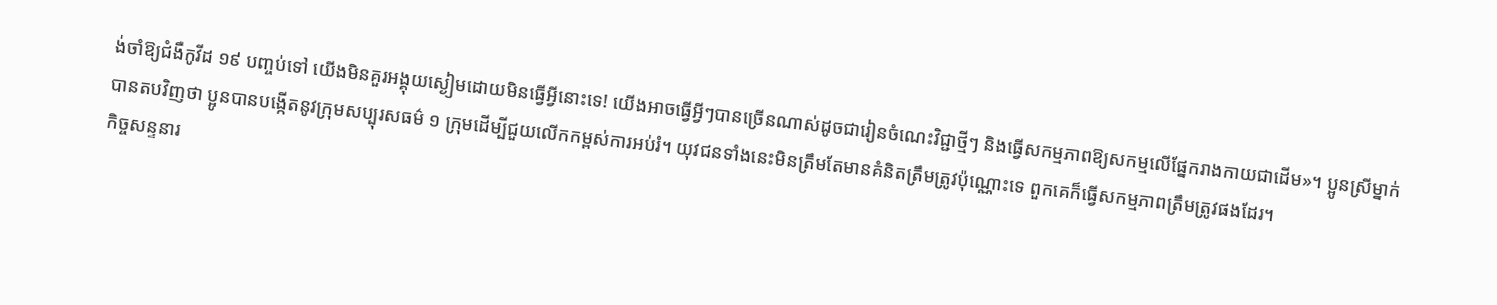ង់ចាំឱ្យជំងឺកូវីដ ១៩ បញ្ចប់ទៅ យើងមិនគួរអង្គុយស្ងៀមដោយមិនធ្វើអ្វីនោះទេ! យើងអាចធ្វើអ្វីៗបានច្រើនណាស់ដូចជារៀនចំណេះវិជ្ជាថ្មីៗ និងធ្វើសកម្មភាពឱ្យសកម្មលើផ្នែករាងកាយជាដើម»។ ប្អូនស្រីម្នាក់បានតបវិញថា ប្អូនបានបង្កើតនូវក្រុមសប្បុរសធម៌ ១ ក្រុមដើម្បីជួយលើកកម្ពស់ការអប់រំ។ យុវជនទាំងនេះមិនត្រឹមតែមានគំនិតត្រឹមត្រូវប៉ុណ្ណោះទេ ពួកគេក៏ធ្វើសកម្មភាពត្រឹមត្រូវផងដែរ។
កិច្ចសន្ទនារ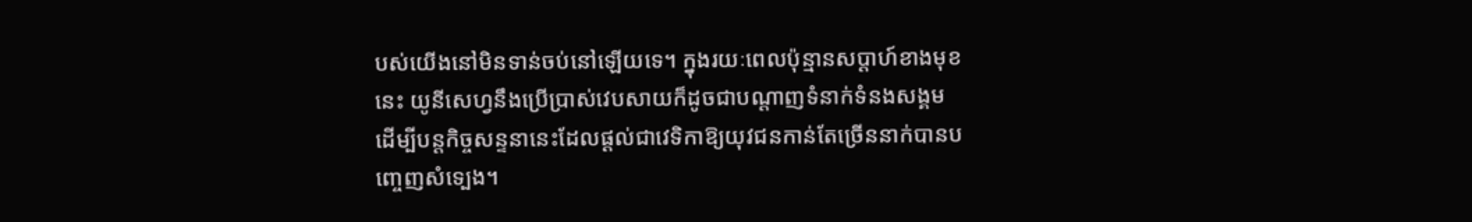បស់យើងនៅមិនទាន់ចប់នៅឡើយទេ។ ក្នុងរយៈពេលប៉ុន្មានសប្ដាហ៍ខាងមុខនេះ យូនីសេហ្វនឹងប្រើប្រាស់វេបសាយក៏ដូចជាបណ្ដាញទំនាក់ទំនងសង្គម ដើម្បីបន្តកិច្ចសន្ទនានេះដែលផ្ដល់ជាវេទិកាឱ្យយុវជនកាន់តែច្រើននាក់បានបញ្ចេញសំទ្បេង។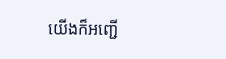យើងក៏អញ្ជើ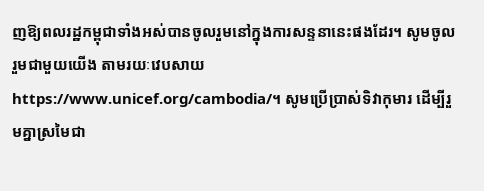ញឱ្យពលរដ្ឋកម្ពុជាទាំងអស់បានចូលរួមនៅក្នុងការសន្ទនានេះផងដែរ។ សូមចូលរួមជាមួយយើង តាមរយៈវេបសាយ https://www.unicef.org/cambodia/។ សូមប្រើប្រាស់ទិវាកុមារ ដើម្បីរួមគ្នាស្រមៃជា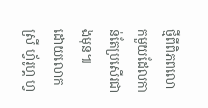ថ្មីពីពិភពលោកមួយដែលកាន់តែប្រសើរជាងមុន៕
ដោយលោកស្រី ហ្វ័រូហ្គ ហ្វ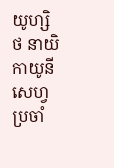យូហ្សិថ នាយិកាយូនីសេហ្វ ប្រចាំ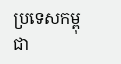ប្រទេសកម្ពុជា